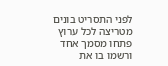לפני התסריט בונים מטריצה לכל ערוץ
פתחו מסמך אחד ורשמו בו את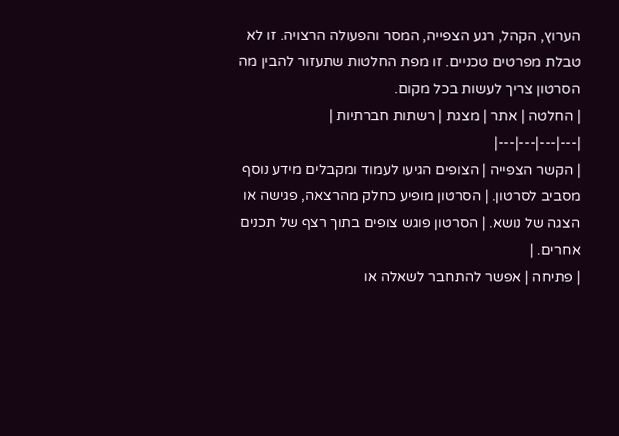הערוץ, הקהל, רגע הצפייה, המסר והפעולה הרצויה. זו לא טבלת מפרטים טכניים. זו מפת החלטות שתעזור להבין מה הסרטון צריך לעשות בכל מקום.
| החלטה | אתר | מצגת | רשתות חברתיות |
|---|---|---|---|
| הקשר הצפייה | הצופים הגיעו לעמוד ומקבלים מידע נוסף מסביב לסרטון. | הסרטון מופיע כחלק מהרצאה, פגישה או הצגה של נושא. | הסרטון פוגש צופים בתוך רצף של תכנים אחרים. |
| פתיחה | אפשר להתחבר לשאלה או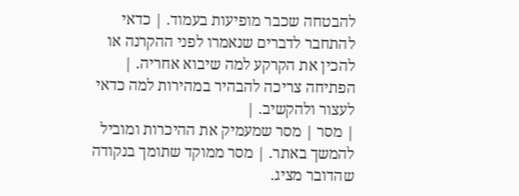להבטחה שכבר מופיעות בעמוד. | כדאי להתחבר לדברים שנאמרו לפני ההקרנה או להכין את הקרקע למה שיבוא אחריה. | הפתיחה צריכה להבהיר במהירות למה כדאי לעצור ולהקשיב. |
| מסר | מסר שמעמיק את ההיכרות ומוביל להמשך באתר. | מסר ממוקד שתומך בנקודה שהדובר מציג.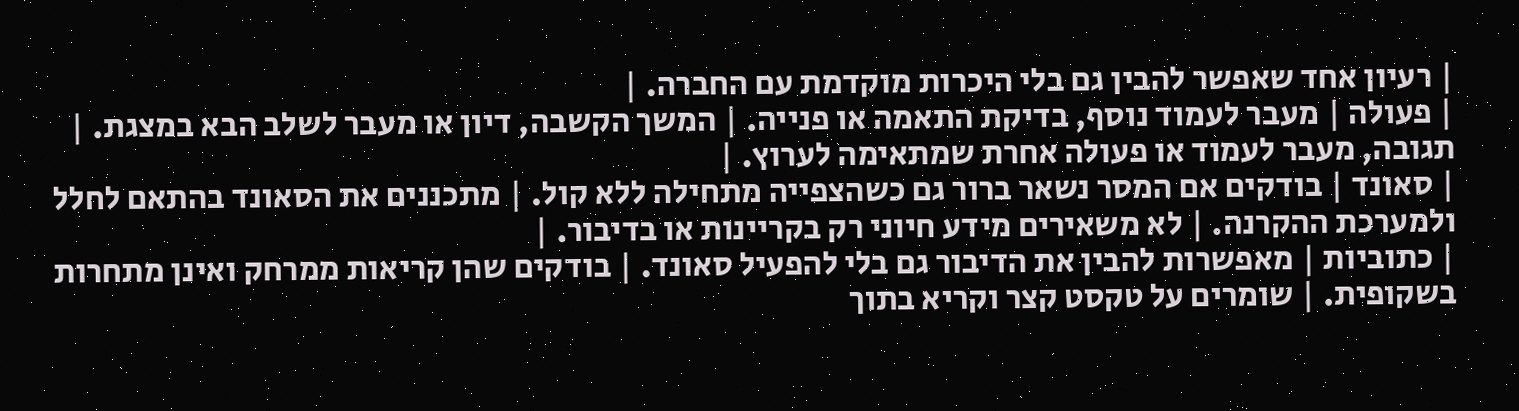| רעיון אחד שאפשר להבין גם בלי היכרות מוקדמת עם החברה. |
| פעולה | מעבר לעמוד נוסף, בדיקת התאמה או פנייה. | המשך הקשבה, דיון או מעבר לשלב הבא במצגת. | תגובה, מעבר לעמוד או פעולה אחרת שמתאימה לערוץ. |
| סאונד | בודקים אם המסר נשאר ברור גם כשהצפייה מתחילה ללא קול. | מתכננים את הסאונד בהתאם לחלל ולמערכת ההקרנה. | לא משאירים מידע חיוני רק בקריינות או בדיבור. |
| כתוביות | מאפשרות להבין את הדיבור גם בלי להפעיל סאונד. | בודקים שהן קריאות ממרחק ואינן מתחרות בשקופית. | שומרים על טקסט קצר וקריא בתוך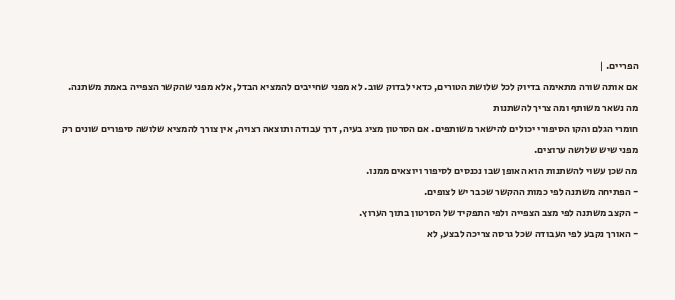הפריים. |
אם אותה שורה מתאימה בדיוק לכל שלושת הטורים, כדאי לבדוק שוב. לא מפני שחייבים להמציא הבדל, אלא מפני שהקשר הצפייה באמת משתנה.
מה נשאר משותף ומה צריך להשתנות
חומרי הגלם והקו הסיפורי יכולים להישאר משותפים. אם הסרטון מציג בעיה, דרך עבודה ותוצאה רצויה, אין צורך להמציא שלושה סיפורים שונים רק מפני שיש שלושה ערוצים.
מה שכן עשוי להשתנות הוא האופן שבו נכנסים לסיפור ויוצאים ממנו.
- הפתיחה משתנה לפי כמות ההקשר שכבר יש לצופים.
- הקצב משתנה לפי מצב הצפייה ולפי התפקיד של הסרטון בתוך הערוץ.
- האורך נקבע לפי העבודה שכל גרסה צריכה לבצע, לא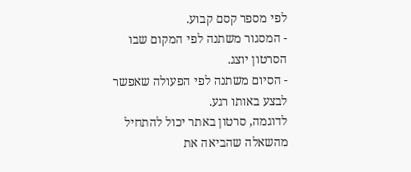לפי מספר קסם קבוע.
- המסגור משתנה לפי המקום שבו הסרטון יוצג.
- הסיום משתנה לפי הפעולה שאפשר לבצע באותו רגע.
לדוגמה, סרטון באתר יכול להתחיל מהשאלה שהביאה את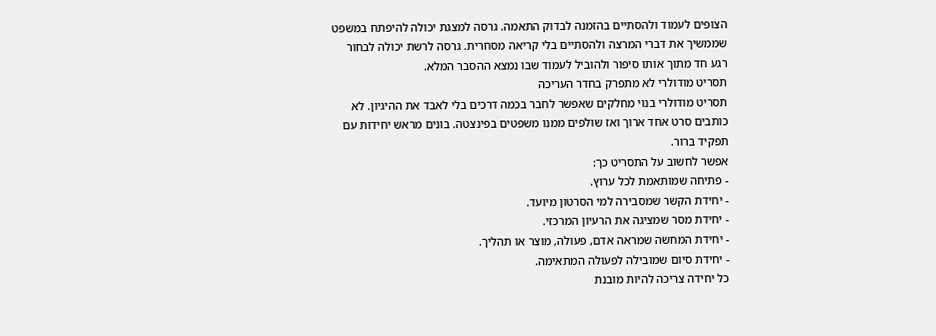הצופים לעמוד ולהסתיים בהזמנה לבדוק התאמה. גרסה למצגת יכולה להיפתח במשפט שממשיך את דברי המרצה ולהסתיים בלי קריאה מסחרית. גרסה לרשת יכולה לבחור רגע חד מתוך אותו סיפור ולהוביל לעמוד שבו נמצא ההסבר המלא.
תסריט מודולרי לא מתפרק בחדר העריכה
תסריט מודולרי בנוי מחלקים שאפשר לחבר בכמה דרכים בלי לאבד את ההיגיון. לא כותבים סרט אחד ארוך ואז שולפים ממנו משפטים בפינצטה. בונים מראש יחידות עם תפקיד ברור.
אפשר לחשוב על התסריט כך:
- פתיחה שמותאמת לכל ערוץ.
- יחידת הקשר שמסבירה למי הסרטון מיועד.
- יחידת מסר שמציגה את הרעיון המרכזי.
- יחידת המחשה שמראה אדם, פעולה, מוצר או תהליך.
- יחידת סיום שמובילה לפעולה המתאימה.
כל יחידה צריכה להיות מובנת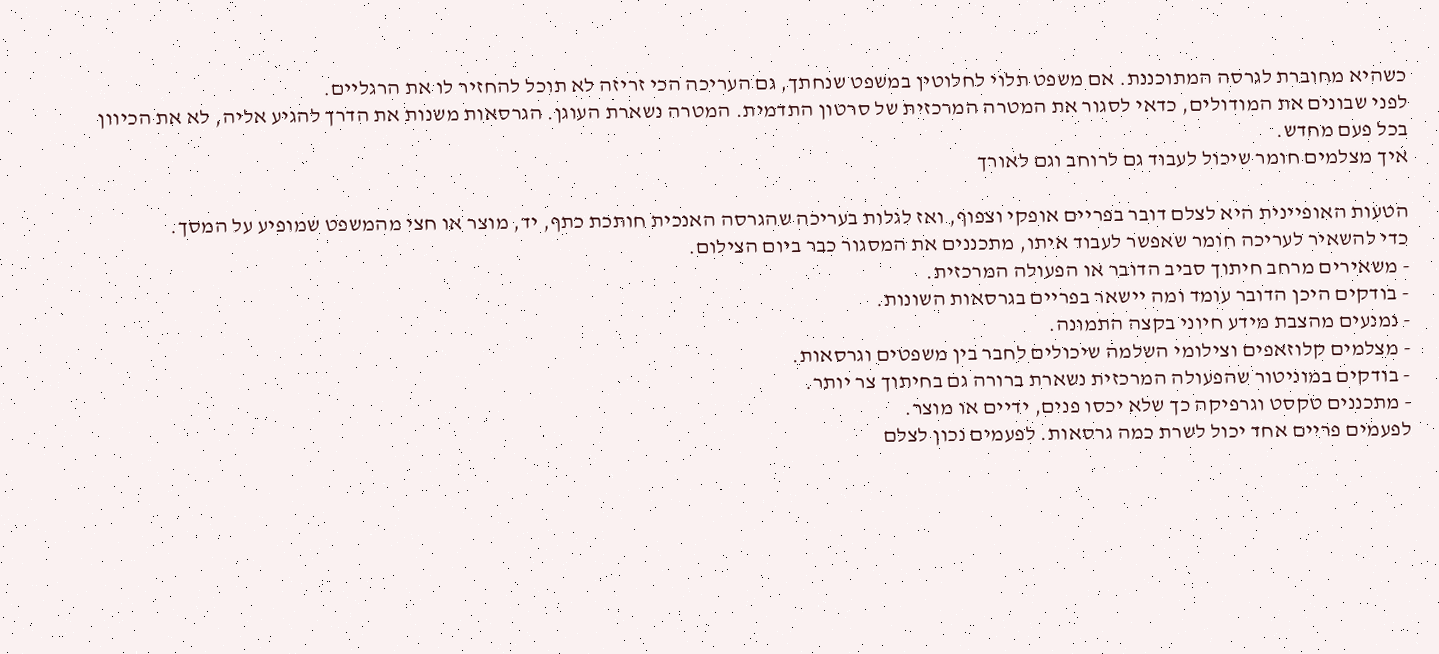כשהיא מחוברת לגרסה המתוכננת. אם משפט תלוי לחלוטין במשפט שנחתך, גם העריכה הכי זריזה לא תוכל להחזיר לו את הרגליים.
לפני שבונים את המודולים, כדאי לסגור את המטרה המרכזית של סרטון התדמית. המטרה נשארת העוגן. הגרסאות משנות את הדרך להגיע אליה, לא את הכיוון בכל פעם מחדש.
איך מצלמים חומר שיכול לעבוד גם לרוחב וגם לאורך

הטעות האופיינית היא לצלם דובר בפריים אופקי וצפוף, ואז לגלות בעריכה שהגרסה האנכית חותכת כתף, יד, מוצר או חצי מהמשפט שמופיע על המסך.
כדי להשאיר לעריכה חומר שאפשר לעבוד איתו, מתכננים את המסגור כבר ביום הצילום.
- משאירים מרחב חיתוך סביב הדובר או הפעולה המרכזית.
- בודקים היכן הדובר עומד ומה יישאר בפריים בגרסאות השונות.
- נמנעים מהצבת מידע חיוני בקצה התמונה.
- מצלמים קלוזאפים וצילומי השלמה שיכולים לחבר בין משפטים וגרסאות.
- בודקים במוניטור שהפעולה המרכזית נשארת ברורה גם בחיתוך צר יותר.
- מתכננים טקסט וגרפיקה כך שלא יכסו פנים, ידיים או מוצר.
לפעמים פריים אחד יכול לשרת כמה גרסאות. לפעמים נכון לצלם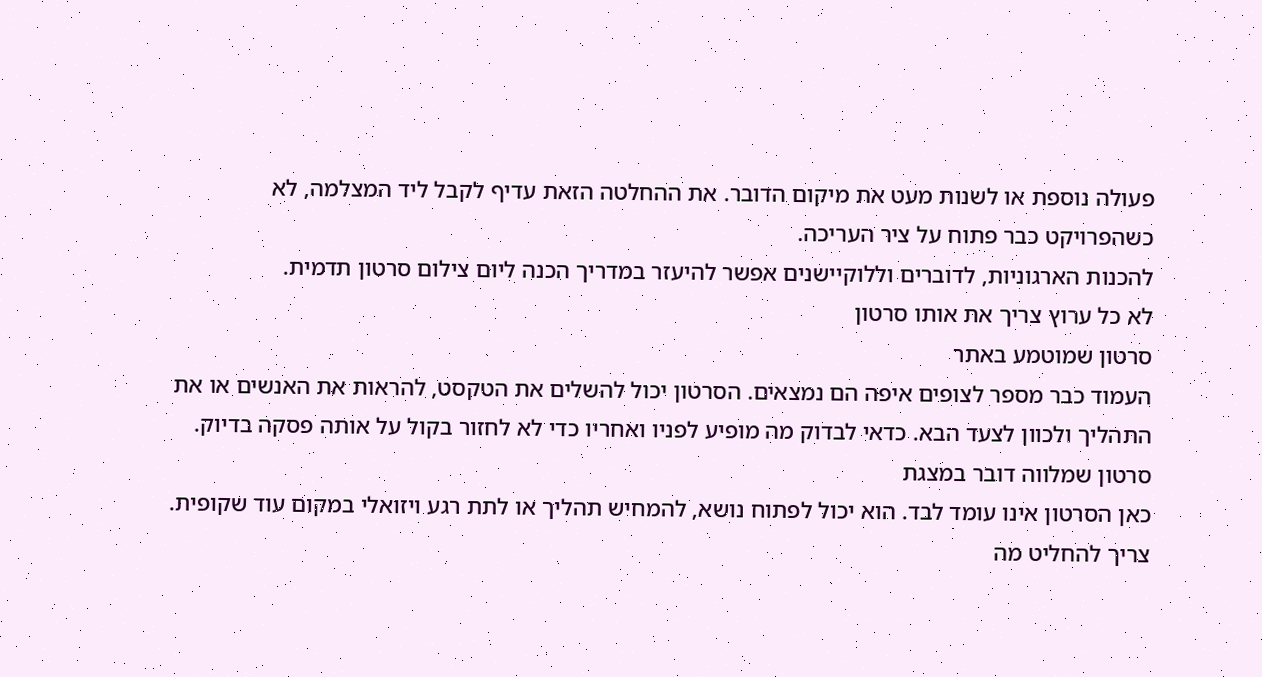פעולה נוספת או לשנות מעט את מיקום הדובר. את ההחלטה הזאת עדיף לקבל ליד המצלמה, לא כשהפרויקט כבר פתוח על ציר העריכה.
להכנות הארגוניות, לדוברים וללוקיישנים אפשר להיעזר במדריך הכנה ליום צילום סרטון תדמית.
לא כל ערוץ צריך את אותו סרטון
סרטון שמוטמע באתר
העמוד כבר מספר לצופים איפה הם נמצאים. הסרטון יכול להשלים את הטקסט, להראות את האנשים או את התהליך ולכוון לצעד הבא. כדאי לבדוק מה מופיע לפניו ואחריו כדי לא לחזור בקול על אותה פסקה בדיוק.
סרטון שמלווה דובר במצגת
כאן הסרטון אינו עומד לבד. הוא יכול לפתוח נושא, להמחיש תהליך או לתת רגע ויזואלי במקום עוד שקופית. צריך להחליט מה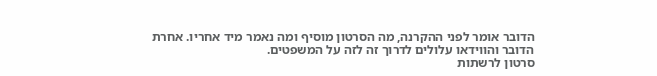הדובר אומר לפני ההקרנה, מה הסרטון מוסיף ומה נאמר מיד אחריו. אחרת הדובר והווידאו עלולים לדרוך זה לזה על המשפטים.
סרטון לרשתות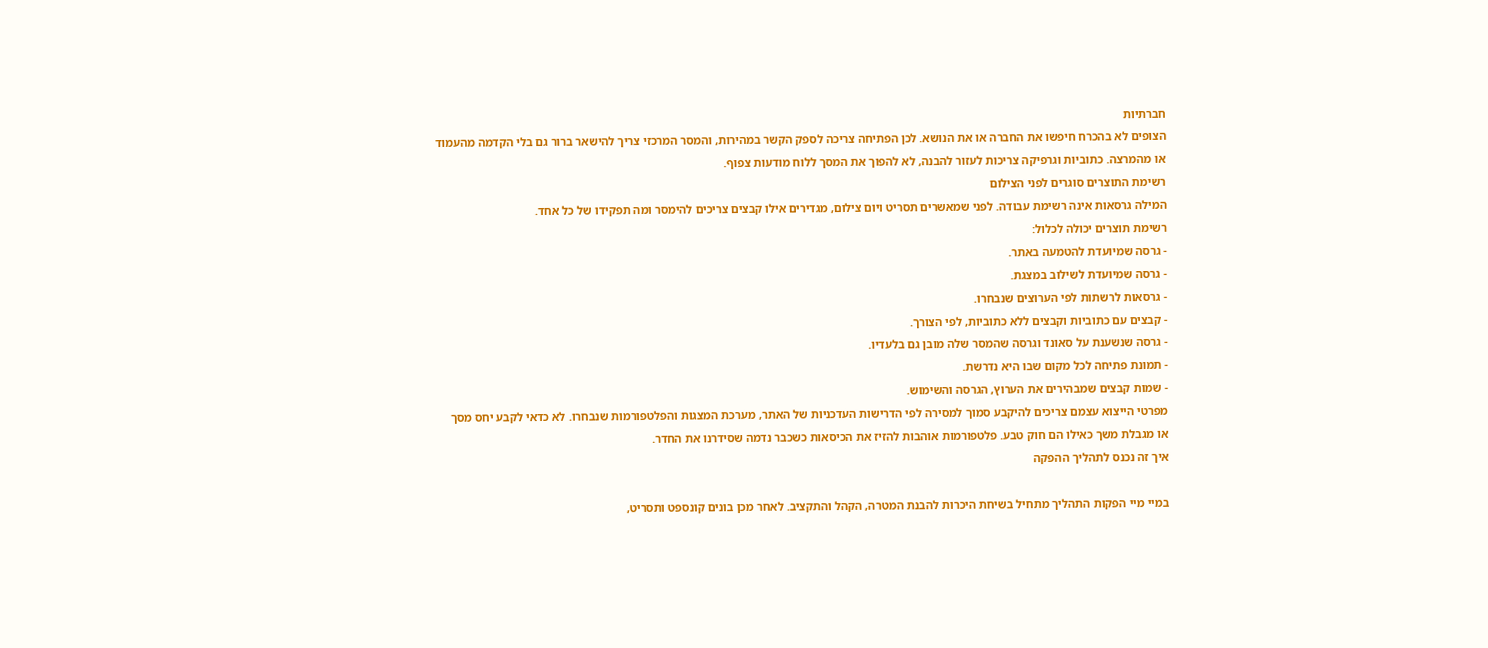חברתיות
הצופים לא בהכרח חיפשו את החברה או את הנושא. לכן הפתיחה צריכה לספק הקשר במהירות, והמסר המרכזי צריך להישאר ברור גם בלי הקדמה מהעמוד או מהמרצה. כתוביות וגרפיקה צריכות לעזור להבנה, לא להפוך את המסך ללוח מודעות צפוף.
רשימת התוצרים סוגרים לפני הצילום
המילה גרסאות אינה רשימת עבודה. לפני שמאשרים תסריט ויום צילום, מגדירים אילו קבצים צריכים להימסר ומה תפקידו של כל אחד.
רשימת תוצרים יכולה לכלול:
- גרסה שמיועדת להטמעה באתר.
- גרסה שמיועדת לשילוב במצגת.
- גרסאות לרשתות לפי הערוצים שנבחרו.
- קבצים עם כתוביות וקבצים ללא כתוביות, לפי הצורך.
- גרסה שנשענת על סאונד וגרסה שהמסר שלה מובן גם בלעדיו.
- תמונת פתיחה לכל מקום שבו היא נדרשת.
- שמות קבצים שמבהירים את הערוץ, הגרסה והשימוש.
מפרטי הייצוא עצמם צריכים להיקבע סמוך למסירה לפי הדרישות העדכניות של האתר, מערכת המצגות והפלטפורמות שנבחרו. לא כדאי לקבע יחס מסך או מגבלת משך כאילו הם חוק טבע. פלטפורמות אוהבות להזיז את הכיסאות כשכבר נדמה שסידרנו את החדר.
איך זה נכנס לתהליך ההפקה

במיי מיי הפקות התהליך מתחיל בשיחת היכרות להבנת המטרה, הקהל והתקציב. לאחר מכן בונים קונספט ותסריט,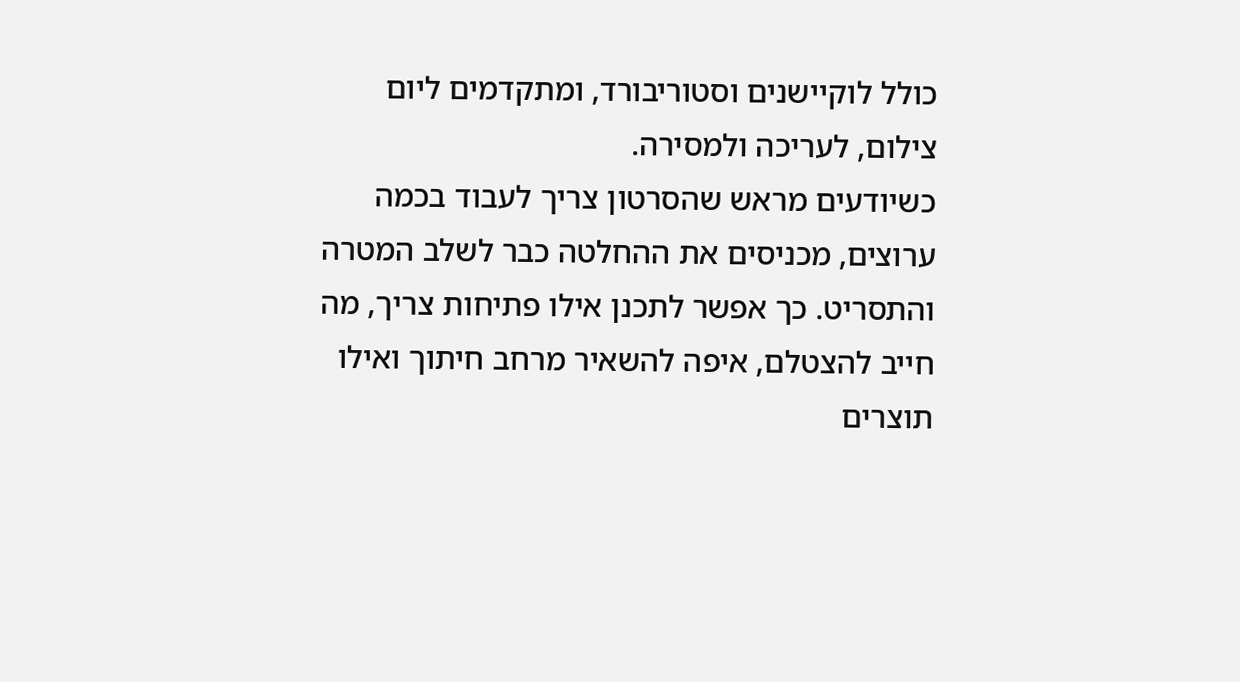כולל לוקיישנים וסטוריבורד, ומתקדמים ליום צילום, לעריכה ולמסירה.
כשיודעים מראש שהסרטון צריך לעבוד בכמה ערוצים, מכניסים את ההחלטה כבר לשלב המטרה והתסריט. כך אפשר לתכנן אילו פתיחות צריך, מה חייב להצטלם, איפה להשאיר מרחב חיתוך ואילו תוצרים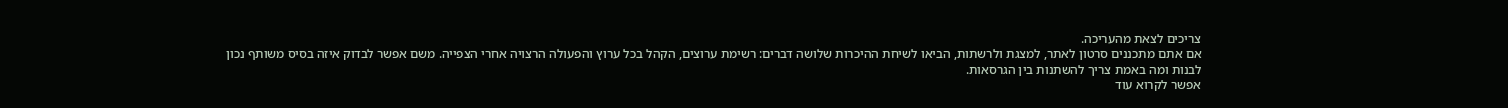צריכים לצאת מהעריכה.
אם אתם מתכננים סרטון לאתר, למצגת ולרשתות, הביאו לשיחת ההיכרות שלושה דברים: רשימת ערוצים, הקהל בכל ערוץ והפעולה הרצויה אחרי הצפייה. משם אפשר לבדוק איזה בסיס משותף נכון לבנות ומה באמת צריך להשתנות בין הגרסאות.
אפשר לקרוא עוד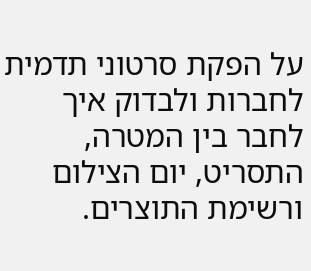על הפקת סרטוני תדמית לחברות ולבדוק איך לחבר בין המטרה, התסריט, יום הצילום ורשימת התוצרים.